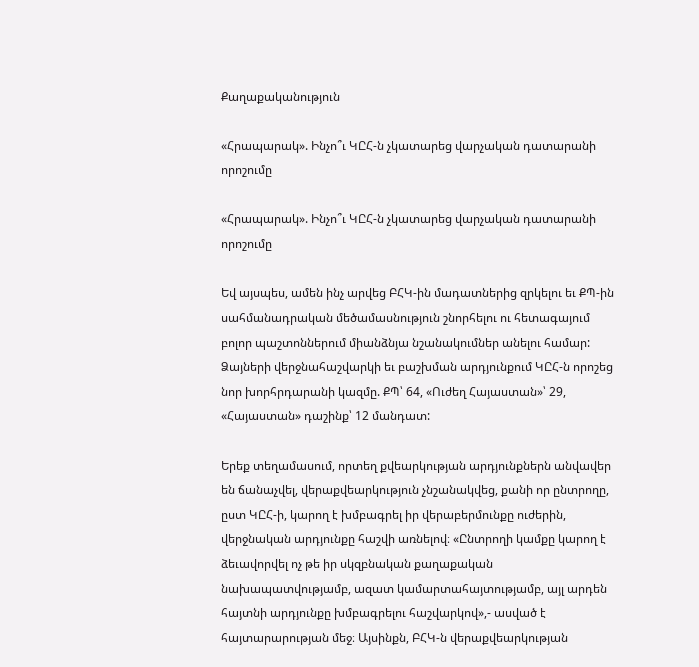Քաղաքականություն

«Հրապարակ». Ինչո՞ւ ԿԸՀ-ն չկատարեց վարչական դատարանի որոշումը

«Հրապարակ». Ինչո՞ւ ԿԸՀ-ն չկատարեց վարչական դատարանի որոշումը

Եվ այսպես, ամեն ինչ արվեց ԲՀԿ-ին մադատներից զրկելու եւ ՔՊ-ին սահմանադրական մեծամասնություն շնորհելու ու հետագայում բոլոր պաշտոններում միանձնյա նշանակումներ անելու համար: Ձայների վերջնահաշվարկի եւ բաշխման արդյունքում ԿԸՀ-ն որոշեց նոր խորհրդարանի կազմը. ՔՊ՝ 64, «Ուժեղ Հայաստան»՝ 29, «Հայաստան» դաշինք՝ 12 մանդատ:

Երեք տեղամասում, որտեղ քվեարկության արդյունքներն անվավեր են ճանաչվել, վերաքվեարկություն չնշանակվեց, քանի որ ընտրողը, ըստ ԿԸՀ-ի, կարող է խմբագրել իր վերաբերմունքը ուժերին, վերջնական արդյունքը հաշվի առնելով։ «Ընտրողի կամքը կարող է ձեւավորվել ոչ թե իր սկզբնական քաղաքական նախապատվությամբ, ազատ կամարտահայտությամբ, այլ արդեն հայտնի արդյունքը խմբագրելու հաշվարկով»,- ասված է հայտարարության մեջ։ Այսինքն, ԲՀԿ-ն վերաքվեարկության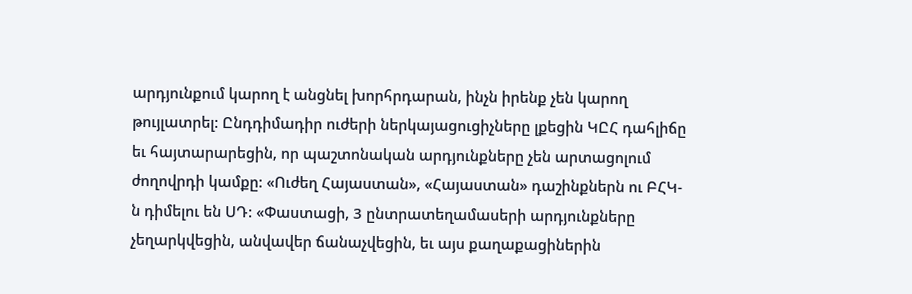արդյունքում կարող է անցնել խորհրդարան, ինչն իրենք չեն կարող թույլատրել: Ընդդիմադիր ուժերի ներկայացուցիչները լքեցին ԿԸՀ դահլիճը եւ հայտարարեցին, որ պաշտոնական արդյունքները չեն արտացոլում ժողովրդի կամքը: «Ուժեղ Հայաստան», «Հայաստան» դաշինքներն ու ԲՀԿ-ն դիմելու են ՍԴ: «Փաստացի, 3 ընտրատեղամասերի արդյունքները չեղարկվեցին, անվավեր ճանաչվեցին, եւ այս քաղաքացիներին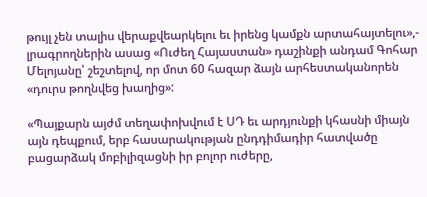թույլ չեն տալիս վերաքվեարկելու եւ իրենց կամքն արտահայտելու»,- լրագրողներին ասաց «Ուժեղ Հայաստան» դաշինքի անդամ Գոհար Մելոյանը՝ շեշտելով, որ մոտ 60 հազար ձայն արհեստականորեն «դուրս թողնվեց խաղից»:

«Պայքարն այժմ տեղափոխվում է ՍԴ եւ արդյունքի կհասնի միայն այն դեպքում, երբ հասարակության ընդդիմադիր հատվածը բացարձակ մոբիլիզացնի իր բոլոր ուժերը,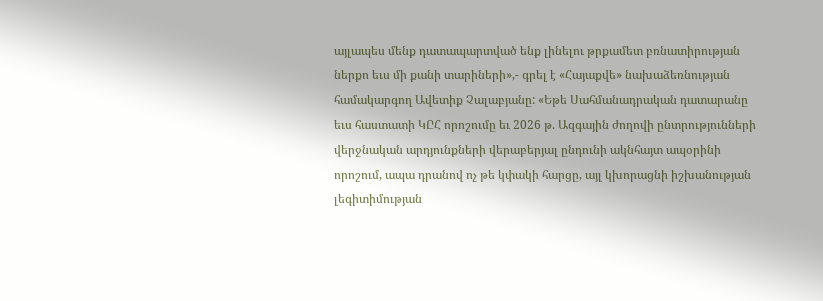այլապես մենք դատապարտված ենք լինելու թրքամետ բռնատիրության ներքո եւս մի քանի տարիների»,- գրել է «Հայաքվե» նախաձեռնության համակարգող Ավետիք Չալաբյանը: «Եթե Սահմանադրական դատարանը եւս հաստատի ԿԸՀ որոշումը եւ 2026 թ. Ազգային ժողովի ընտրությունների վերջնական արդյունքների վերաբերյալ ընդունի ակնհայտ ապօրինի որոշում, ապա դրանով ոչ թե կփակի հարցը, այլ կխորացնի իշխանության լեգիտիմության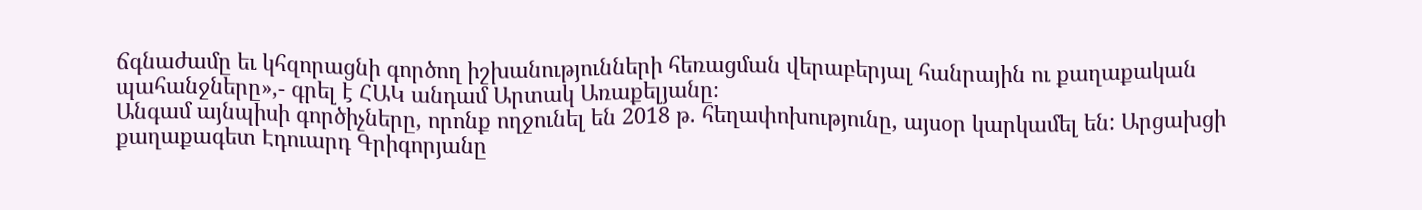ճգնաժամը եւ կհզորացնի գործող իշխանությունների հեռացման վերաբերյալ հանրային ու քաղաքական պահանջները»,- գրել է ՀԱԿ անդամ Արտակ Առաքելյանը։
Անգամ այնպիսի գործիչները, որոնք ողջունել են 2018 թ. հեղափոխությունը, այսօր կարկամել են: Արցախցի քաղաքագետ Էդուարդ Գրիգորյանը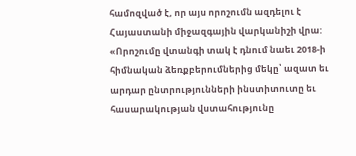համոզված է, որ այս որոշումն ազդելու է Հայաստանի միջազգային վարկանիշի վրա: «Որոշումը վտանգի տակ է դնում նաեւ 2018-ի հիմնական ձեռքբերումներից մեկը՝ ազատ եւ արդար ընտրությունների ինստիտուտը եւ հասարակության վստահությունը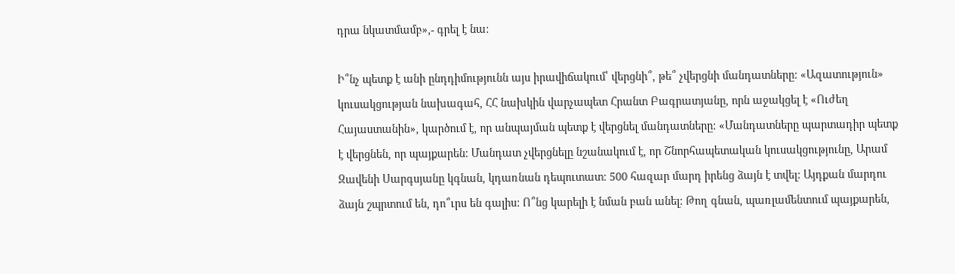դրա նկատմամբ»,- գրել է նա:

Ի՞նչ պետք է անի ընդդիմությունն այս իրավիճակում՝ վերցնի՞, թե՞ չվերցնի մանդատները: «Ազատություն» կուսակցության նախագահ, ՀՀ նախկին վարչապետ Հրանտ Բագրատյանը, որն աջակցել է «Ուժեղ Հայաստանին», կարծում է, որ անպայման պետք է վերցնել մանդատները: «Մանդատները պարտադիր պետք է վերցնեն, որ պայքարեն: Մանդատ չվերցնելը նշանակում է, որ Շնորհապետական կուսակցությունը, Արամ Զավենի Սարգսյանը կգնան, կդառնան դեպուտատ: 500 հազար մարդ իրենց ձայն է տվել: Այդքան մարդու ձայն շպրտում են, դո՞ւրս են գալիս: Ո՞նց կարելի է նման բան անել: Թող գնան, պառլամենտում պայքարեն,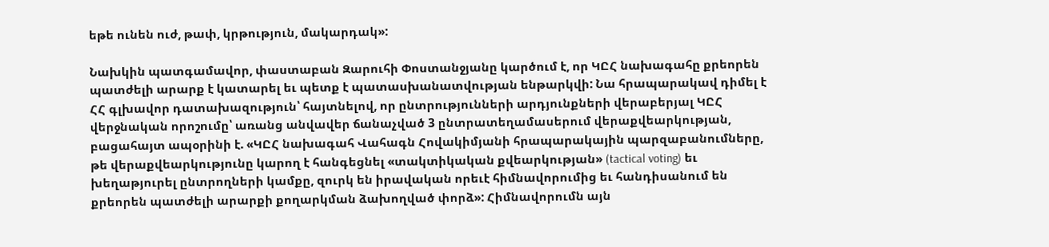եթե ունեն ուժ, թափ, կրթություն, մակարդակ»:

Նախկին պատգամավոր, փաստաբան Զարուհի Փոստանջյանը կարծում է, որ ԿԸՀ նախագահը քրեորեն պատժելի արարք է կատարել եւ պետք է պատասխանատվության ենթարկվի: Նա հրապարակավ դիմել է ՀՀ գլխավոր դատախազություն՝ հայտնելով, որ ընտրությունների արդյունքների վերաբերյալ ԿԸՀ վերջնական որոշումը՝ առանց անվավեր ճանաչված 3 ընտրատեղամասերում վերաքվեարկության, բացահայտ ապօրինի է. «ԿԸՀ նախագահ Վահագն Հովակիմյանի հրապարակային պարզաբանումները, թե վերաքվեարկությունը կարող է հանգեցնել «տակտիկական քվեարկության» (tactical voting) եւ խեղաթյուրել ընտրողների կամքը, զուրկ են իրավական որեւէ հիմնավորումից եւ հանդիսանում են քրեորեն պատժելի արարքի քողարկման ձախողված փորձ»: Հիմնավորումն այն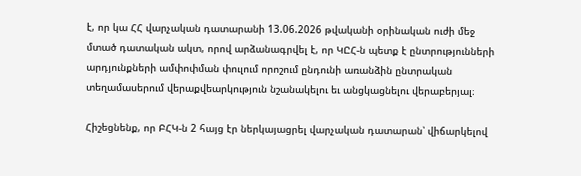է, որ կա ՀՀ վարչական դատարանի 13.06.2026 թվականի օրինական ուժի մեջ մտած դատական ակտ, որով արձանագրվել է, որ ԿԸՀ-ն պետք է ընտրությունների արդյունքների ամփոփման փուլում որոշում ընդունի առանձին ընտրական տեղամասերում վերաքվեարկություն նշանակելու եւ անցկացնելու վերաբերյալ։

Հիշեցնենք, որ ԲՀԿ-ն 2 հայց էր ներկայացրել վարչական դատարան՝ վիճարկելով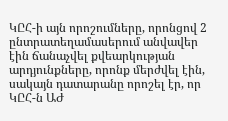ԿԸՀ-ի այն որոշումները, որոնցով 2 ընտրատեղամասերում անվավեր էին ճանաչվել քվեարկության արդյունքները, որոնք մերժվել էին, սակայն դատարանը որոշել էր, որ ԿԸՀ-ն ԱԺ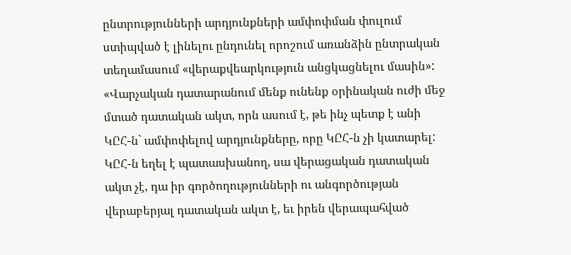ընտրությունների արդյունքների ամփոփման փուլում ստիպված է լինելու ընդունել որոշում առանձին ընտրական տեղամասում «վերաքվեարկություն անցկացնելու մասին»: «Վարչական դատարանում մենք ունենք օրինական ուժի մեջ մտած դատական ակտ, որն ասում է, թե ինչ պետք է անի ԿԸՀ-ն` ամփոփելով արդյունքները, որը ԿԸՀ-ն չի կատարել: ԿԸՀ-ն եղել է պատասխանող, սա վերացական դատական ակտ չէ, դա իր գործողությունների ու անգործության վերաբերյալ դատական ակտ է, եւ իրեն վերապահված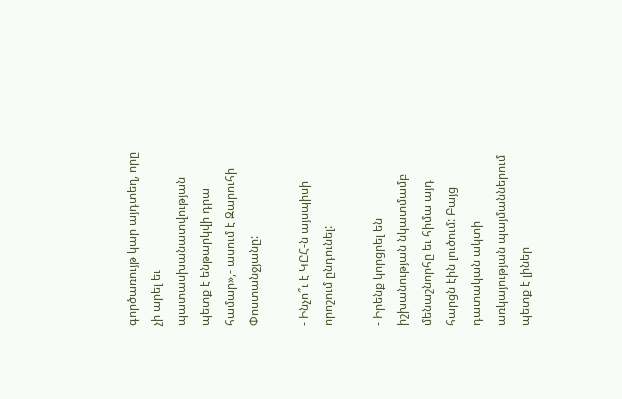գործառույթ կար այդտեղ, որը չի արել եւ պատասխանատվության պետք է ենթարկվի դրա համար»,- ասում է Զարուհի Փոստանջյանը:

- Ինչո՞ւ է ԿԸՀ-ն այսպիսի որոշում ընդունել:

- Իրենք կորցրել են իշխանության նկատմամբ մենաշնորհը եւ հիմա այդ հարցն էին լուծում: Բայց դատական ակտի առկայության պայմաններում պետք է լիներ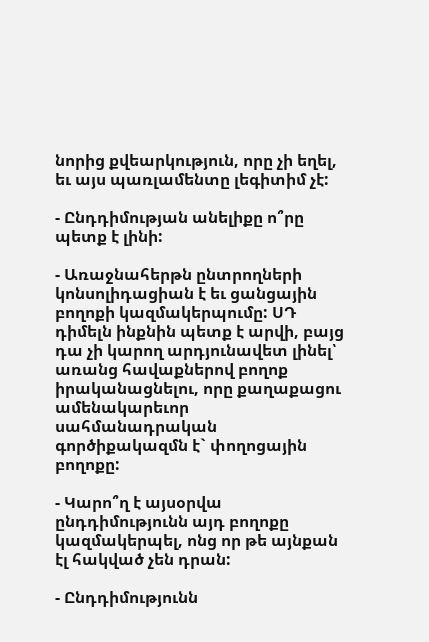նորից քվեարկություն, որը չի եղել, եւ այս պառլամենտը լեգիտիմ չէ:

- Ընդդիմության անելիքը ո՞րը պետք է լինի:

- Առաջնահերթն ընտրողների կոնսոլիդացիան է եւ ցանցային բողոքի կազմակերպումը: ՍԴ դիմելն ինքնին պետք է արվի, բայց դա չի կարող արդյունավետ լինել՝ առանց հավաքներով բողոք իրականացնելու, որը քաղաքացու ամենակարեւոր սահմանադրական գործիքակազմն է` փողոցային բողոքը:

- Կարո՞ղ է այսօրվա ընդդիմությունն այդ բողոքը կազմակերպել, ոնց որ թե այնքան էլ հակված չեն դրան:

- Ընդդիմությունն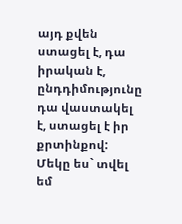այդ քվեն ստացել է, դա իրական է, ընդդիմությունը դա վաստակել է, ստացել է իր քրտինքով: Մեկը ես` տվել եմ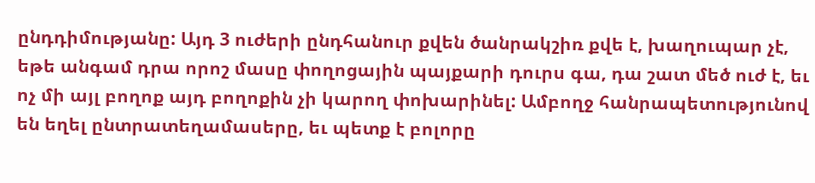ընդդիմությանը: Այդ 3 ուժերի ընդհանուր քվեն ծանրակշիռ քվե է, խաղուպար չէ, եթե անգամ դրա որոշ մասը փողոցային պայքարի դուրս գա, դա շատ մեծ ուժ է, եւ ոչ մի այլ բողոք այդ բողոքին չի կարող փոխարինել: Ամբողջ հանրապետությունով են եղել ընտրատեղամասերը, եւ պետք է բոլորը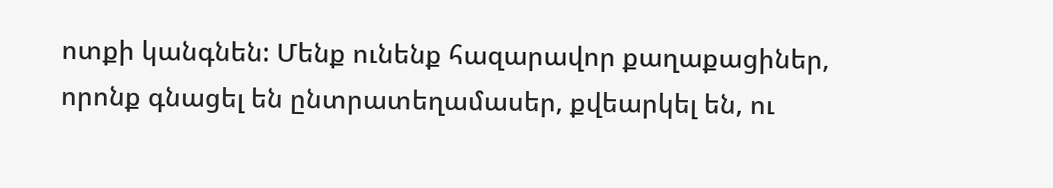ոտքի կանգնեն: Մենք ունենք հազարավոր քաղաքացիներ, որոնք գնացել են ընտրատեղամասեր, քվեարկել են, ու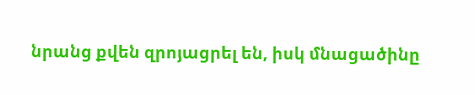նրանց քվեն զրոյացրել են, իսկ մնացածինը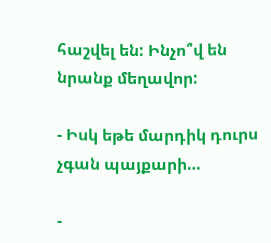հաշվել են: Ինչո՞վ են նրանք մեղավոր:

- Իսկ եթե մարդիկ դուրս չգան պայքարի…

-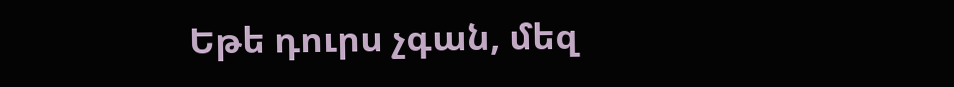Եթե դուրս չգան, մեզ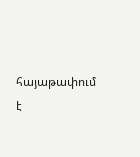հայաթափում է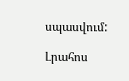սպասվում:

Լրահոս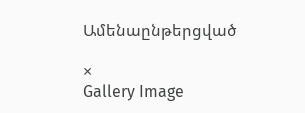Ամենաընթերցված

×
Gallery Image